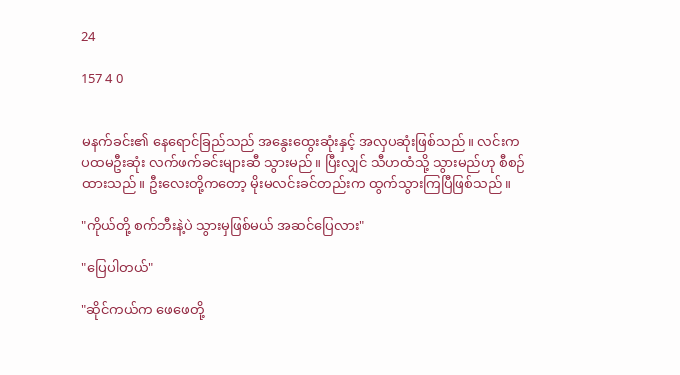24

157 4 0


မနက်ခင်း၏ နေရောင်ခြည်သည် အနွေးထွေးဆုံးနှင့် အလှပဆုံးဖြစ်သည်။ လင်းက ပထမဦးဆုံး လက်ဖက်ခင်းများဆီ သွားမည်။ ပြီးလျှင် သီဟထံသို့ သွားမည်ဟု စီစဉ်ထားသည်။ ဦးလေးတို့ကတော့ မိုးမလင်းခင်တည်းက ထွက်သွားကြပြီဖြစ်သည်။

"ကိုယ်တို့ စက်ဘီးနဲ့ပဲ သွားမှဖြစ်မယ် အဆင်ပြေလား"

"ပြေပါတယ်"

"ဆိုင်ကယ်က ဖေဖေတို့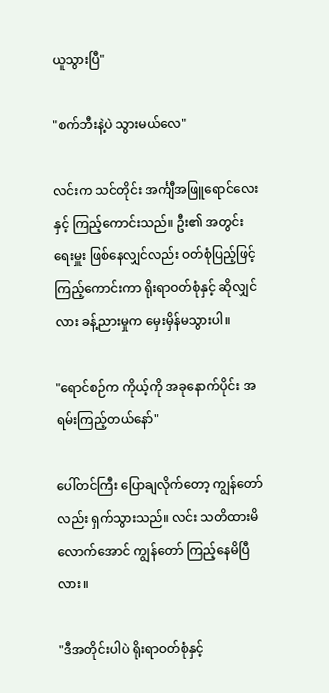ယူသွားပြီ"

"စက်ဘီးနဲ့ပဲ သွားမယ်လေ"

လင်းက သင်တိုင်း အင်္ကျီအဖြူရောင်လေးနှင့် ကြည့်ကောင်းသည်။ ဦး၏ အတွင်းရေးမှူး ဖြစ်နေလျှင်လည်း ဝတ်စုံပြည့်ဖြင့် ကြည့်ကောင်းကာ ရိုးရာဝတ်စုံနှင့် ဆိုလျှင်လား ခန့်ညားမှုက မှေးမှိန်မသွားပါ။

"ရောင်စဉ်က ကိုယ့်ကို အခုနောက်ပိုင်း အရမ်းကြည့်တယ်နော်"

ပေါ်တင်ကြီး ပြောချလိုက်တော့ ကျွန်တော်လည်း ရှက်သွားသည်။ လင်း သတိထားမိလောက်အောင် ကျွန်တော် ကြည့်နေမိပြီလား။

"ဒီအတိုင်းပါပဲ ရိုးရာဝတ်စုံနှင့်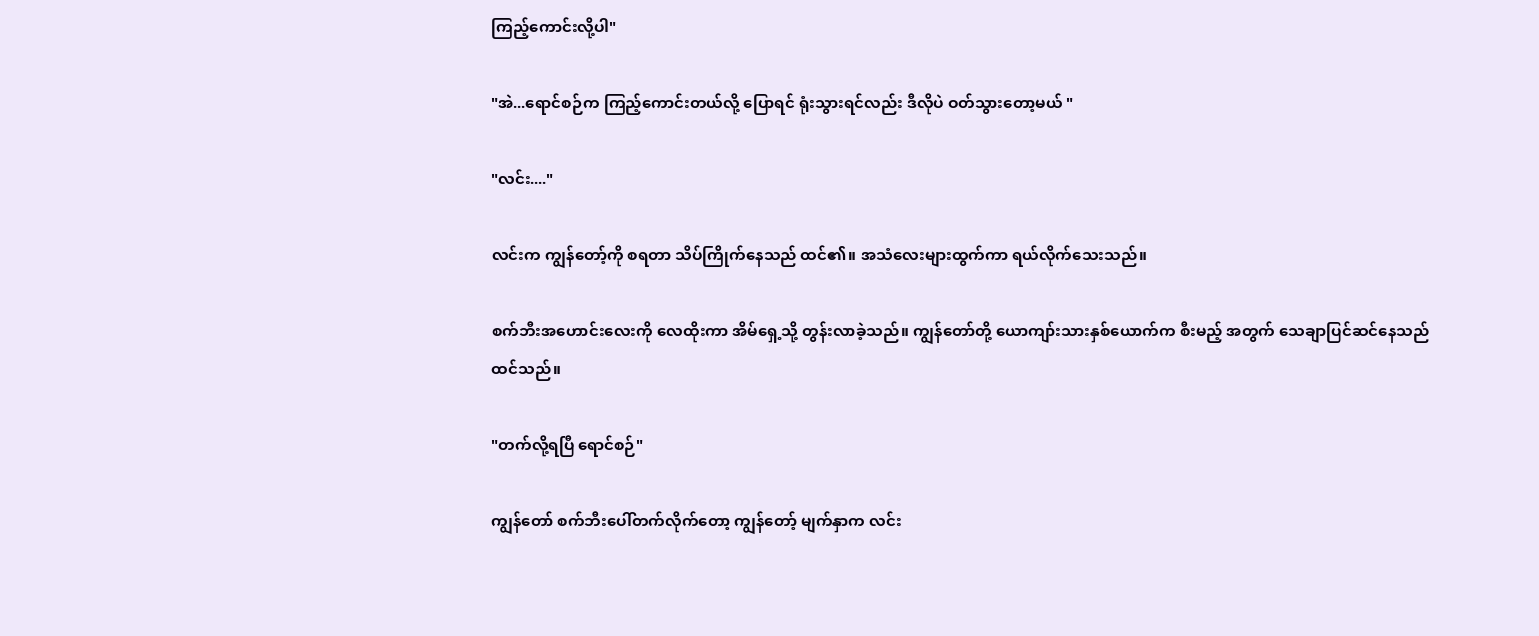ကြည့်ကောင်းလို့ပါ"

"အဲ...ရောင်စဉ်က ကြည့်ကောင်းတယ်လို့ ပြောရင် ရုံးသွားရင်လည်း ဒီလိုပဲ ဝတ်သွားတော့မယ် "

"လင်း...."

လင်းက ကျွန်တော့်ကို စရတာ သိပ်ကြိုက်နေသည် ထင်၏။ အသံလေးများထွက်ကာ ရယ်လိုက်သေးသည်။

စက်ဘီးအဟောင်းလေးကို လေထိုးကာ အိမ်ရှေ့သို့ တွန်းလာခဲ့သည်။ ကျွန်တော်တို့ ယောကျာ်းသားနှစ်ယောက်က စီးမည့် အတွက် သေချာပြင်ဆင်နေသည် ထင်သည်။

"တက်လို့ရပြီ ရောင်စဉ်"

ကျွန်တော် စက်ဘီးပေါ်တက်လိုက်တော့ ကျွန်တော့် မျက်နှာက လင်း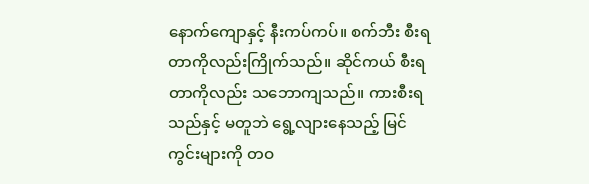နောက်ကျောနှင့် နီးကပ်ကပ်။ စက်ဘီး စီးရတာကိုလည်းကြိုက်သည်။ ဆိုင်ကယ် စီးရတာကိုလည်း သဘောကျသည်။ ကားစီးရသည်နှင့် မတူဘဲ ရွေ့လျားနေသည့် မြင်ကွင်းများကို တဝ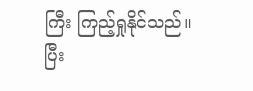ကြီး ကြည့်ရှုနိုင်သည်။ ပြီး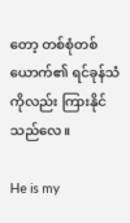တော့ တစ်စုံတစ်ယောက်၏ ရင်ခုန်သံကိုလည်း ကြားနိုင်သည်လေ။

He is my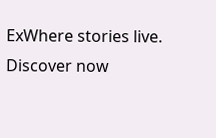ExWhere stories live. Discover now